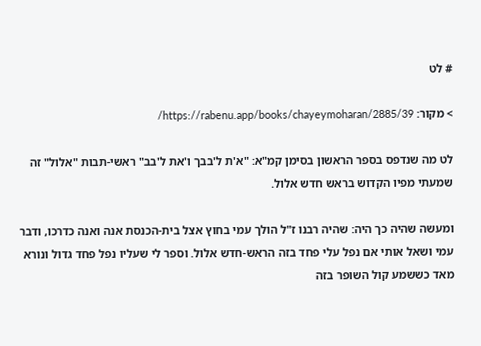# לט

> מקור: https://rabenu.app/books/chayeymoharan/2885/39/

לט מה שנדפס בספר הראשון בסימן קמ"א: "א'ת ל'בבך ו'את ל'בב" ראשי-תבות "אלול" זה שמעתי מפיו הקדוש בראש חדש אלול.

ומעשה שהיה כך היה: שהיה רבנו ז"ל הולך עמי בחוץ אצל בית-הכנסת אנה ואנה כדרכו, ודבר עמי ושאל אותי אם נפל עלי פחד בזה הראש-חדש אלול. וספר לי שעליו נפל פחד גדול ונורא מאד כששמע קול השופר בזה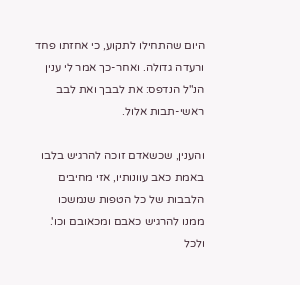היום שהתחילו לתקוע, כי אחזתו פחד ורעדה גדולה. ואחר-כך אמר לי ענין הנ"ל הנדפס: את לבבך ואת לבב ראשי-תבות אלול.

והענין, שכשאדם זוכה להרגיש בלבו באמת כאב עוונותיו, אזי מחיבים הלבבות של כל הטפות שנמשכו ממנו להרגיש כאבם ומכאובם וכו'. ולכל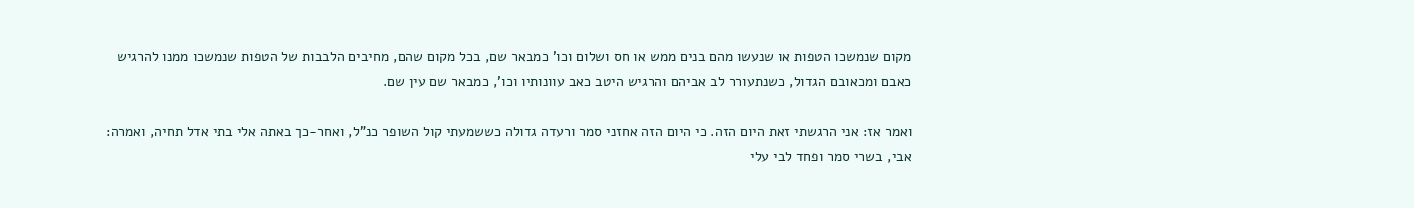מקום שנמשכו הטפות או שנעשו מהם בנים ממש או חס ושלום וכו' כמבאר שם, בכל מקום שהם, מחיבים הלבבות של הטפות שנמשכו ממנו להרגיש כאבם ומכאובם הגדול, כשנתעורר לב אביהם והרגיש היטב כאב עוונותיו וכו', כמבאר שם עין שם.

ואמר אז: אני הרגשתי זאת היום הזה. כי היום הזה אחזני סמר ורעדה גדולה כששמעתי קול השופר כנ"ל, ואחר-כך באתה אלי בתי אדל תחיה, ואמרה: אבי, בשרי סמר ופחד לבי עלי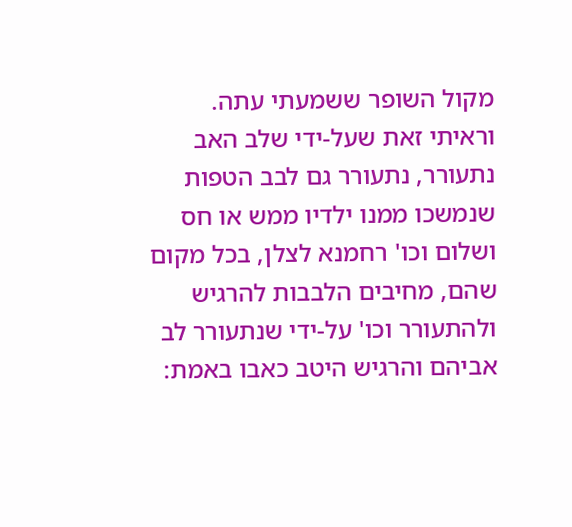מקול השופר ששמעתי עתה. וראיתי זאת שעל-ידי שלב האב נתעורר, נתעורר גם לבב הטפות שנמשכו ממנו ילדיו ממש או חס ושלום וכו' רחמנא לצלן, בכל מקום שהם, מחיבים הלבבות להרגיש ולהתעורר וכו' על-ידי שנתעורר לב אביהם והרגיש היטב כאבו באמת: